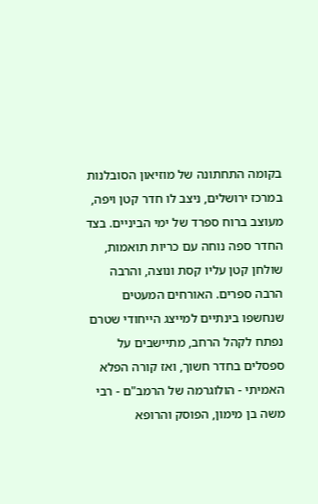בקומה התחתונה של מוזיאון הסובלנות במרכז ירושלים, ניצב לו חדר קטן ויפה, מעוצב ברוח ספרד של ימי הביניים. בצד החדר ספה נוחה עם כריות תואמות, שולחן קטן עליו קסת ונוצה, והרבה הרבה ספרים. האורחים המעטים שנחשפו בינתיים למייצג הייחודי שטרם נפתח לקהל הרחב, מתיישבים על ספסלים בחדר חשוך, ואז קורה הפלא האמיתי - הולוגרמה של הרמב"ם - רבי משה בן מימון, הפוסק והרופא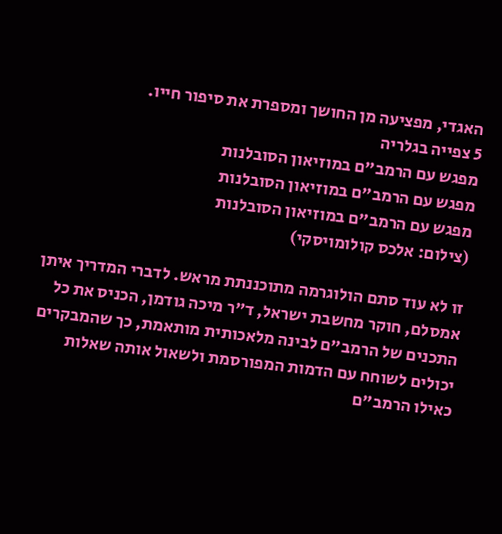האגדי, מפציעה מן החושך ומספרת את סיפור חייו.
5 צפייה בגלריה
מפגש עם הרמב"ם במוזיאון הסובלנות
מפגש עם הרמב"ם במוזיאון הסובלנות
מפגש עם הרמב"ם במוזיאון הסובלנות
(צילום: אלכס קולומויסקי)

זו לא עוד סתם הולוגרמה מתוכננתת מראש. לדברי המדריך איתן אמסלם, חוקר מחשבת ישראל, ד"ר מיכה גודמן, הכניס את כל התכנים של הרמב"ם לבינה מלאכותית מותאמת, כך שהמבקרים יכולים לשוחח עם הדמות המפורסמת ולשאול אותה שאלות כאילו הרמב"ם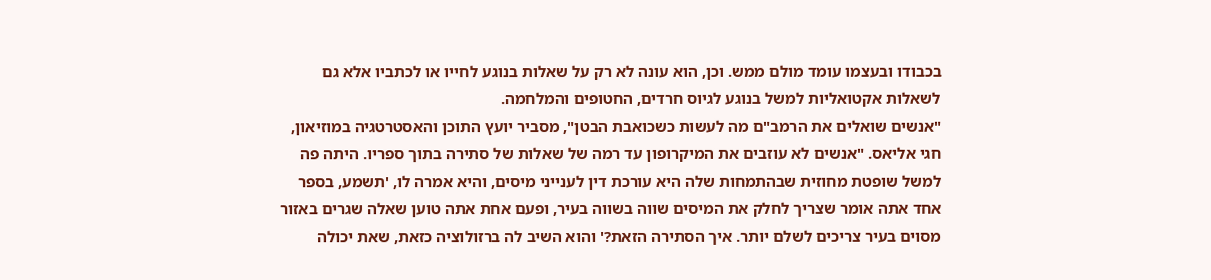בכבודו ובעצמו עומד מולם ממש. וכן, הוא עונה לא רק על שאלות בנוגע לחייו או לכתביו אלא גם לשאלות אקטואליות למשל בנוגע לגיוס חרדים, החטופים והמלחמה.
"אנשים שואלים את הרמב"ם מה לעשות כשכואבת הבטן", מסביר יועץ התוכן והאסטרטגיה במוזיאון, חגי אליאס. "אנשים לא עוזבים את המיקרופון עד רמה של שאלות של סתירה בתוך ספריו. היתה פה למשל שופטת מחוזית שבהתמחות שלה היא עורכת דין לענייני מיסים, והיא אמרה לו, 'תשמע, בספר אחד אתה אומר שצריך לחלק את המיסים שווה בשווה בעיר, ופעם אחת אתה טוען שאלה שגרים באזור מסוים בעיר צריכים לשלם יותר. איך הסתירה הזאת?' והוא השיב לה ברזולוציה כזאת, שאת יכולה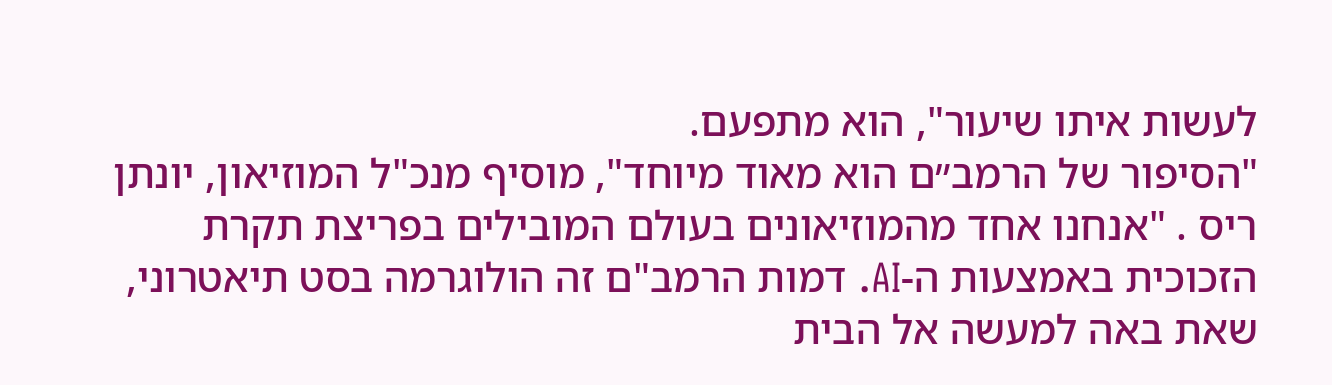לעשות איתו שיעור", הוא מתפעם.
"הסיפור של הרמב״ם הוא מאוד מיוחד", מוסיף מנכ"ל המוזיאון, יונתן ריס . "אנחנו אחד מהמוזיאונים בעולם המובילים בפריצת תקרת הזכוכית באמצעות ה-AI. דמות הרמב"ם זה הולוגרמה בסט תיאטרוני, שאת באה למעשה אל הבית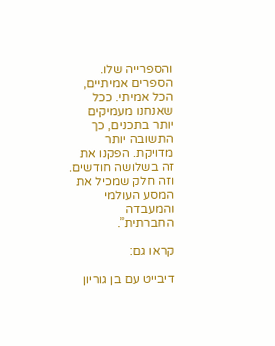והספרייה שלו. הספרים אמיתיים, הכל אמיתי. ככל שאנחנו מעמיקים יותר בתכנים, כך התשובה יותר מדויקת. הפקנו את זה בשלושה חודשים. וזה חלק שמכיל את המסע העולמי והמעבדה החברתית”.

קראו גם:

דיבייט עם בן גוריון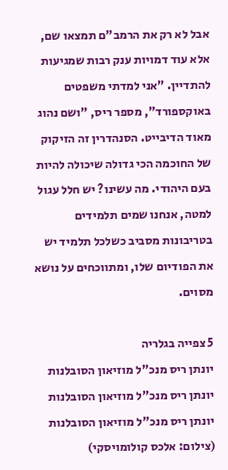אבל לא רק את הרמב"ם תמצאו שם, אלא עוד דמויות ענק רבות שמגיעות להתדיין. "אני למדתי משפטים באוקספורד", מספר ריס, "ושם נהוג מאוד הדיבייט. הסנהדרין זה הזיקוק של החוכמה הכי גדולה שיכולה להיות בעם היהודי. מה עשינו? יש חלל עגול למטה, אנחנו שמים תלמידים בטריבונות מסביב כשלכל תלמיד יש את הפודיום שלו, ומתווכחים על נושא מסוים.

5 צפייה בגלריה
יונתן ריס מנכ"ל מוזיאון הסובלנות
יונתן ריס מנכ"ל מוזיאון הסובלנות
יונתן ריס מנכ"ל מוזיאון הסובלנות
(צילום: אלכס קולומויסקי)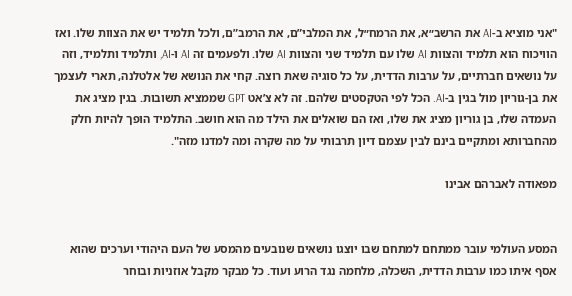"אני מוציא ב-AI את הרשב״א, את הרמח״ל, את המלבי”ם, את הרמב”ם, ולכל תלמיד יש את הצוות שלו. ואז הוויכוח הוא תלמיד והצוות AI שלו עם תלמיד שני והצוות AI שלו. ולפעמים זה AI ו-AI, ותלמיד ותלמיד, וזה על נושאים חברתיים, על ערבות הדדית, על כל סוגיה שאת רוצה. קחי את הנושא של אלטלנה, תארי לעצמך את בן-גוריון מול בגין ב-AI. הכל לפי הטקסטים שלהם. זה לא צ’אט GPT שממציא תשובות. בגין מציג את העמדה שלו, בן גוריון מציג את שלו, ואז הם שואלים את הילד מה הוא חושב. התלמיד הופך להיות חלק מהחברותא ומתקיים בינם לבין עצמם דיון תרבותי על מה שקרה ומה למדנו מזה".

מפאודה לאברהם אבינו


המסע העולמי עובר ממתחם למתחם שבו יוצגו נושאים שנובעים מהמסע של העם היהודי וערכים שהוא אסף איתו כמו ערבות הדדית, השכלה, מלחמה נגד הרוע ועוד. כל מבקר מקבל אוזניות ובוחר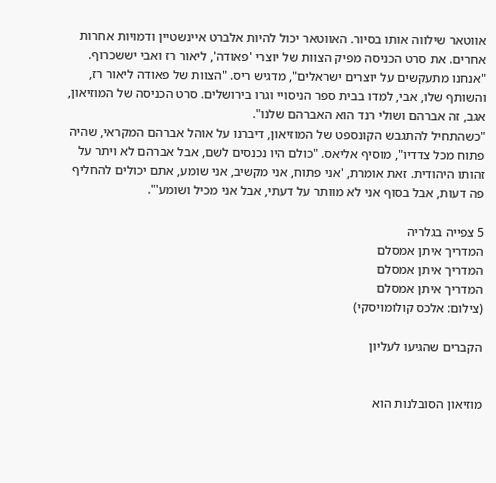אווטאר שילווה אותו בסיור. האווטאר יכול להיות אלברט איינשטיין ודמויות אחרות אחרים. את סרט הכניסה מפיק הצוות של יוצרי 'פאודה', ליאור רז ואבי יששכרוף.
"אנחנו מתעקשים על יוצרים ישראלים", מדגיש ריס. "הצוות של פאודה ליאור רז, והשותף שלו, אבי, למדו בבית ספר הניסויי וגרו בירושלים. סרט הכניסה של המוזיאון, אגב, זה אברהם ושולי רנד הוא האברהם שלנו".
"כשהתחיל להתגבש הקונספט של המוזיאון, דיברנו על אוהל אברהם המקראי, שהיה פתוח מכל צדדיו", מוסיף אליאס. "כולם היו נכנסים לשם, אבל אברהם לא ויתר על זהותו היהודית. זאת אומרת, 'אני פתוח, אני מקשיב, אני שומע, אתם יכולים להחליף פה דעות, אבל בסוף אני לא מוותר על דעתי, אבל אני מכיל ושומע'".

5 צפייה בגלריה
המדריך איתן אמסלם
המדריך איתן אמסלם
המדריך איתן אמסלם
(צילום: אלכס קולומויסקי)

הקברים שהגיעו לעליון


מוזיאון הסובלנות הוא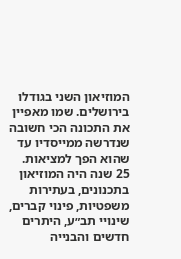המוזיאון השני בגודלו בירושלים. שמו מאפיין את התכונה הכי חשובה שנדרשה ממייסדיו עד שהוא הפך למציאות. 25 שנה היה המוזיאון בתכנונים, בעתירות משפטיות, פינוי קברים, שינויי תב״ע, היתרים חדשים והבנייה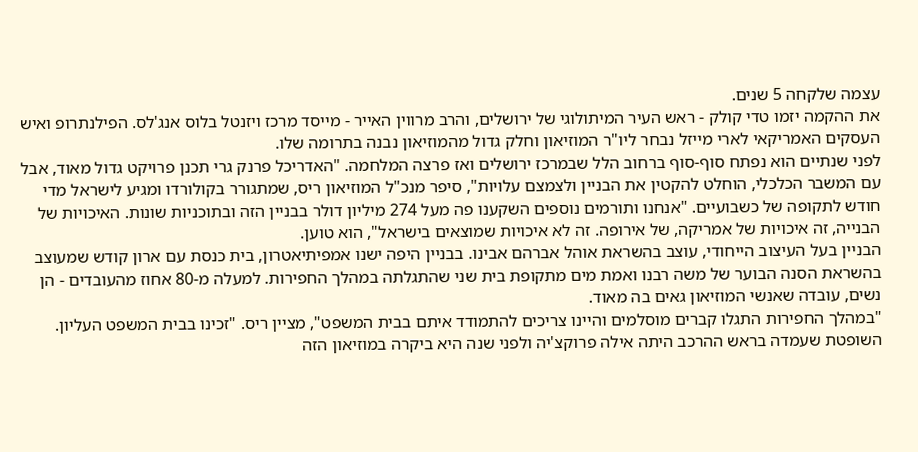עצמה שלקחה 5 שנים.
את ההקמה יזמו טדי קולק - ראש העיר המיתולוגי של ירושלים, והרב מרווין האייר - מייסד מרכז ויזנטל בלוס אנג'לס. הפילנתרופ ואיש העסקים האמריקאי לארי מייזל נבחר ליו"ר המוזיאון וחלק גדול מהמוזיאון נבנה בתרומה שלו.
לפני שנתיים הוא נפתח סוף-סוף ברחוב הלל שבמרכז ירושלים ואז פרצה המלחמה. "האדריכל פרנק גרי תכנן פרויקט גדול מאוד, אבל עם המשבר הכלכלי, הוחלט להקטין את הבניין ולצמצם עלויות", סיפר מנכ"ל המוזיאון ריס, שמתגורר בקולורדו ומגיע לישראל מדי חודש לתקופה של כשבועיים. "אנחנו ותורמים נוספים השקענו פה מעל 274 מיליון דולר בבניין הזה ובתוכניות שונות. האיכויות של הבנייה, זה איכויות של אמריקה, של אירופה. זה לא איכויות שמוצאים בישראל", הוא טוען.
הבניין בעל העיצוב הייחודי, עוצב בהשראת אוהל אברהם אבינו. בבניין היפה ישנו אמפיתיאטרון, בית כנסת עם ארון קודש שמעוצב בהשראת הסנה הבוער של משה רבנו ואמת מים מתקופת בית שני שהתגלתה במהלך החפירות. למעלה מ-80 אחוז מהעובדים - הן נשים, עובדה שאנשי המוזיאון גאים בה מאוד.
"במהלך החפירות התגלו קברים מוסלמים והיינו צריכים להתמודד איתם בבית המשפט", מציין ריס. "זכינו בבית המשפט העליון. השופטת שעמדה בראש ההרכב היתה אילה פרוקצ'יה ולפני שנה היא ביקרה במוזיאון הזה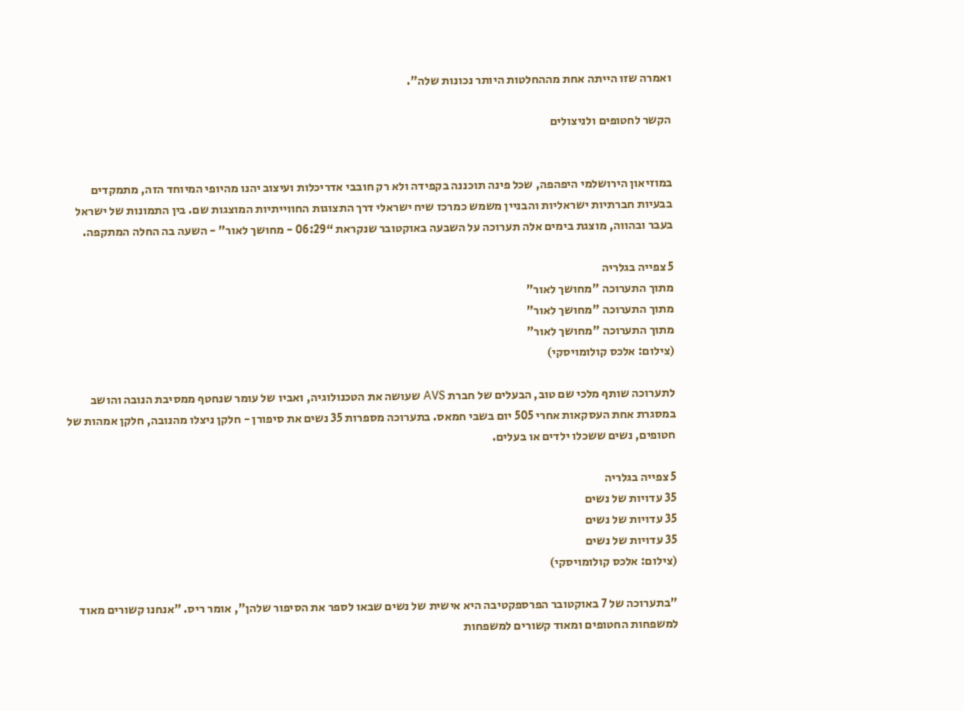ואמרה שזו הייתה אחת מההחלטות היותר נכונות שלה".

הקשר לחטופים ולניצולים


במוזיאון הירושלמי היפהפה, שכל פינה תוכננה בקפידה ולא רק חובבי אדריכלות ועיצוב יהנו מהיופי המיוחד הזה, מתמקדים בבעיות חברתיות ישראליות והבניין משמש כמרכז שיח ישראלי דרך התצוגות החווייתיות המוצגות שם. בין התמונות של ישראל בעבר ובהווה, מוצגת בימים אלה תערוכה על השבעה באוקטובר שנקראת “06:29 - מחושך לאור” - השעה בה החלה המתקפה.

5 צפייה בגלריה
מתוך התערוכה "מחושך לאור"
מתוך התערוכה "מחושך לאור"
מתוך התערוכה "מחושך לאור"
(צילום: אלכס קולומויסקי)

לתערוכה שותף מלכי שם טוב, הבעלים של חברת AVS שעושה את הטכנולוגיה, ואביו של עומר שנחטף ממסיבת הנובה והושב במסגרת אחת העסקאות אחרי 505 יום בשבי חמאס. בתערוכה מספרות 35 נשים את סיפורן - חלקן ניצלו מהנובה, חלקן אמהות של חטופים, נשים ששכלו ילדים או בעלים.

5 צפייה בגלריה
35 עדויות של נשים
35 עדויות של נשים
35 עדויות של נשים
(צילום: אלכס קולומויסקי)

"בתערוכה של 7 באוקטובר הפרספקטיבה היא אישית של נשים שבאו לספר את הסיפור שלהן", אומר ריס. "אנחנו קשורים מאוד למשפחות החטופים ומאוד קשורים למשפחות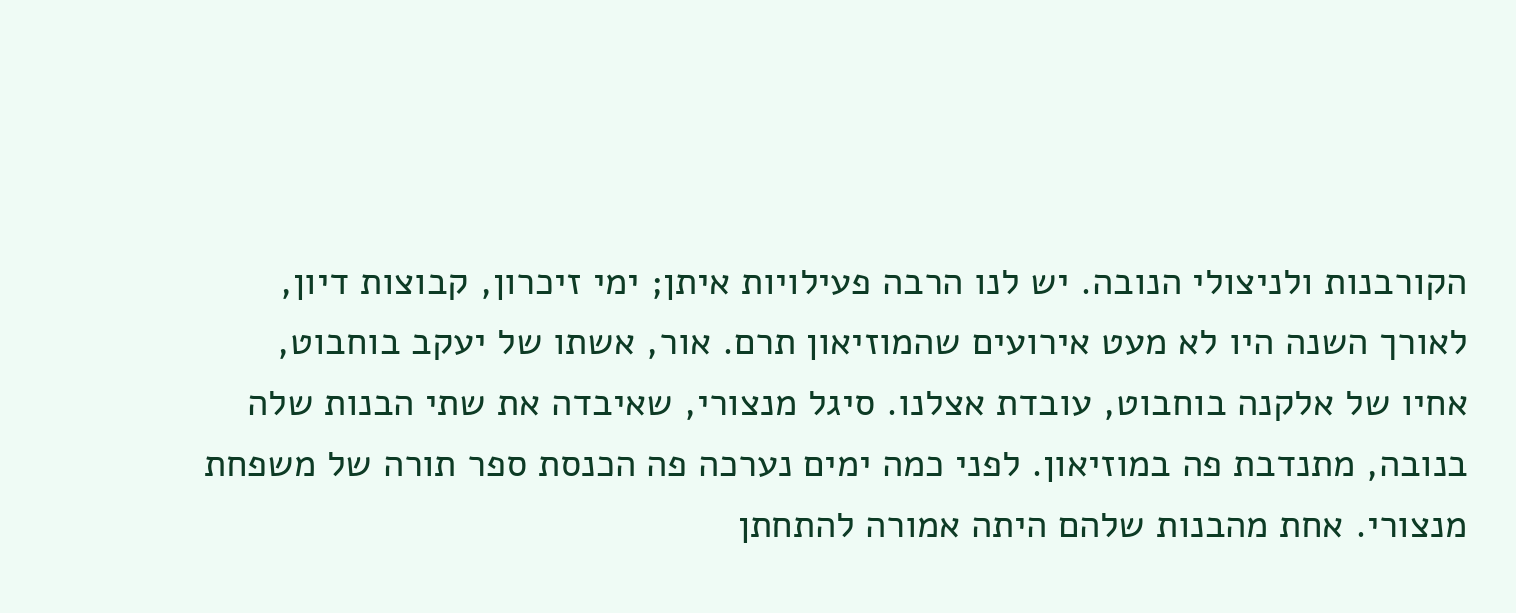הקורבנות ולניצולי הנובה. יש לנו הרבה פעילויות איתן; ימי זיכרון, קבוצות דיון, לאורך השנה היו לא מעט אירועים שהמוזיאון תרם. אור, אשתו של יעקב בוחבוט, אחיו של אלקנה בוחבוט, עובדת אצלנו. סיגל מנצורי, שאיבדה את שתי הבנות שלה בנובה, מתנדבת פה במוזיאון. לפני כמה ימים נערכה פה הכנסת ספר תורה של משפחת מנצורי. אחת מהבנות שלהם היתה אמורה להתחתן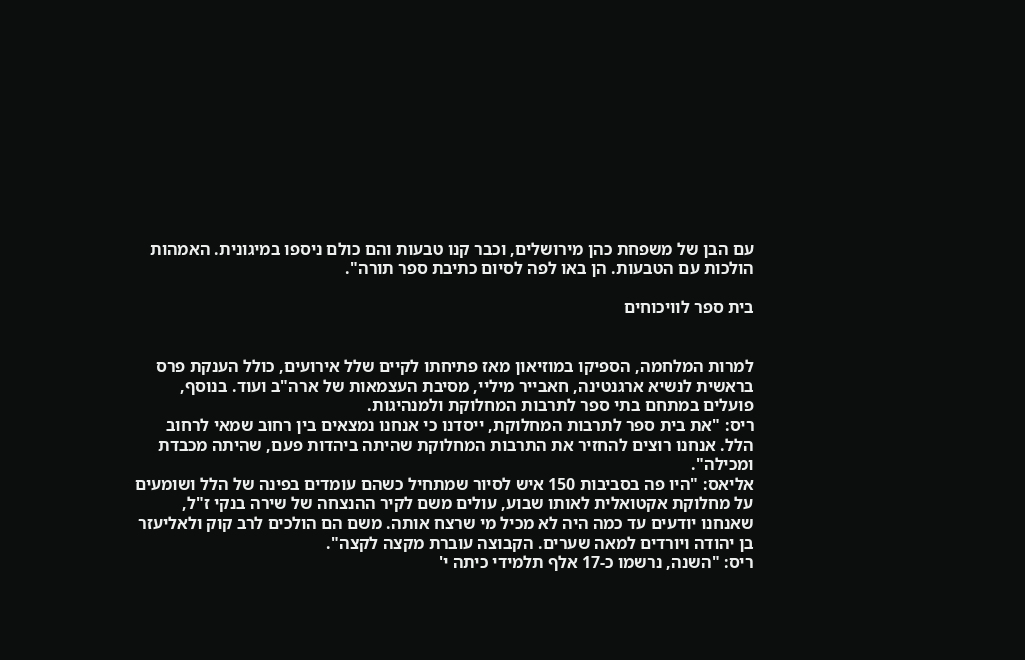עם הבן של משפחת כהן מירושלים, וכבר קנו טבעות והם כולם ניספו במיגונית. האמהות הולכות עם הטבעות. הן באו לפה לסיום כתיבת ספר תורה".

בית ספר לוויכוחים


למרות המלחמה, הספיקו במוזיאון מאז פתיחתו לקיים שלל אירועים, כולל הענקת פרס בראשית לנשיא ארגנטינה, חאבייר מיליי, מסיבת העצמאות של ארה"ב ועוד. בנוסף, פועלים במתחם בתי ספר לתרבות המחלוקת ולמנהיגות.
ריס: "את בית ספר לתרבות המחלוקת, ייסדנו כי אנחנו נמצאים בין רחוב שמאי לרחוב הלל. אנחנו רוצים להחזיר את התרבות המחלוקת שהיתה ביהדות פעם, שהיתה מכבדת ומכילה".
אליאס: "היו פה בסביבות 150 איש לסיור שמתחיל כשהם עומדים בפינה של הלל ושומעים על מחלוקת אקטואלית לאותו שבוע, עולים משם לקיר ההנצחה של שירה בנקי ז"ל, שאנחנו יודעים עד כמה היה לא מכיל מי שרצח אותה. משם הם הולכים לרב קוק ולאליעזר בן יהודה ויורדים למאה שערים. הקבוצה עוברת מקצה לקצה".
ריס: "השנה, נרשמו כ-17 אלף תלמידי כיתה י'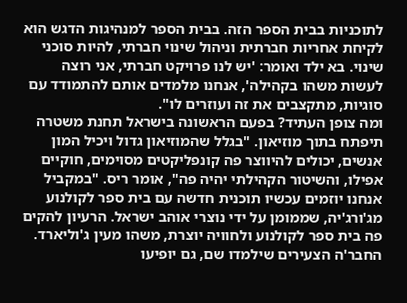לתוכניות בבית הספר הזה. בבית הספר למנהיגות הדגש הוא לקיחת אחריות חברתית וניהול שינוי חברתי, להיות סוכני שינוי. בא ילד ואומר: 'יש לנו פרויקט חברתי, אני רוצה לעשות משהו בקהילה', אנחנו מלמדים אותם להתמודד עם סוגיות, מתקצבים את זה ועוזרים לו".
ומה צופן העתיד? בפעם הראשונה בישראל תחנת משטרה תיפתח בתוך מוזיאון. "בגלל שהמוזיאון גדול ויכיל המון אנשים, יכולים להיווצר פה קונפליקטים מסוימים, חוקיים אפילו, והשיטור הקהילתי יהיה פה", אומר ריס. "במקביל אנחנו יוזמים עכשיו תוכנית חדשה עם בית ספר לקולנוע מג'ורג'יה, שממומן על ידי נוצרי אוהב ישראל. הרעיון להקים פה בית ספר לקולנוע ולחוויה יוצרת, משהו מעין ג'וליארד. החבר'ה הצעירים שילמדו שם, גם יופיעו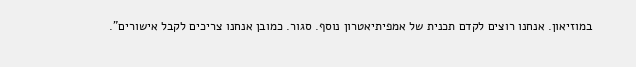במוזיאון. אנחנו רוצים לקדם תכנית של אמפיתיאטרון נוסף. סגור. כמובן אנחנו צריכים לקבל אישורים".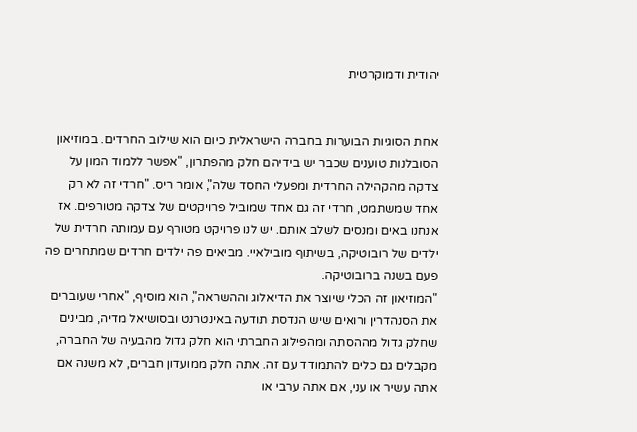יהודית ודמוקרטית


אחת הסוגיות הבוערות בחברה הישראלית כיום הוא שילוב החרדים. במוזיאון הסובלנות טוענים שכבר יש בידיהם חלק מהפתרון, "אפשר ללמוד המון על צדקה מהקהילה החרדית ומפעלי החסד שלה", אומר ריס. "חרדי זה לא רק אחד שמשתמט, חרדי זה גם אחד שמוביל פרויקטים של צדקה מטורפים. אז אנחנו באים ומנסים לשלב אותם. יש לנו פרויקט מטורף עם עמותה חרדית של ילדים של רובוטיקה, בשיתוף מובילאיי. מביאים פה ילדים חרדים שמתחרים פה פעם בשנה ברובוטיקה.
"המוזיאון זה הכלי שיוצר את הדיאלוג וההשראה", הוא מוסיף, "אחרי שעוברים את הסנהדרין ורואים שיש הנדסת תודעה באינטרנט ובסושיאל מדיה, מבינים שחלק גדול מההסתה ומהפילוג החברתי הוא חלק גדול מהבעיה של החברה, מקבלים גם כלים להתמודד עם זה. אתה חלק ממועדון חברים, לא משנה אם אתה עשיר או עני, אם אתה ערבי או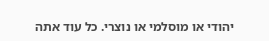יהודי או מוסלמי או נוצרי. כל עוד אתה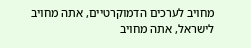מחויב לערכים הדמוקרטיים, אתה מחויב לישראל, אתה מחויב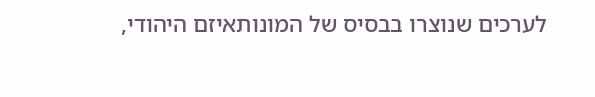לערכים שנוצרו בבסיס של המונותאיזם היהודי,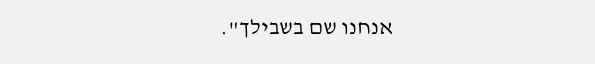אנחנו שם בשבילך".